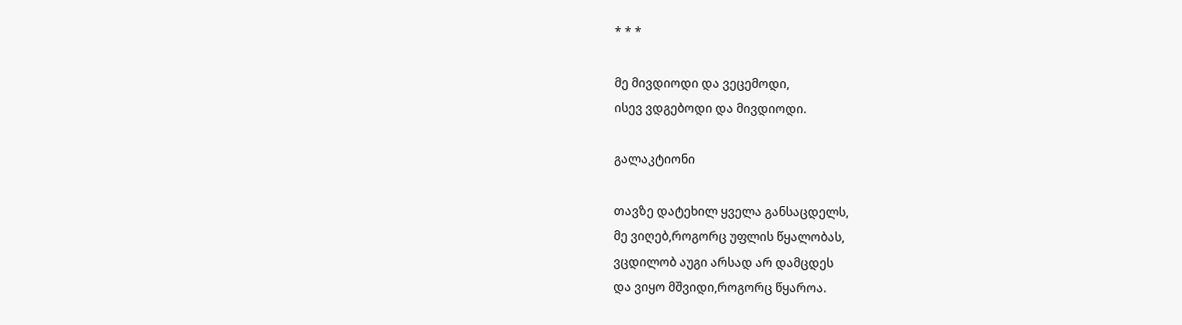* * *

მე მივდიოდი და ვეცემოდი,
ისევ ვდგებოდი და მივდიოდი.

გალაკტიონი

თავზე დატეხილ ყველა განსაცდელს,
მე ვიღებ,როგორც უფლის წყალობას,
ვცდილობ აუგი არსად არ დამცდეს
და ვიყო მშვიდი,როგორც წყაროა.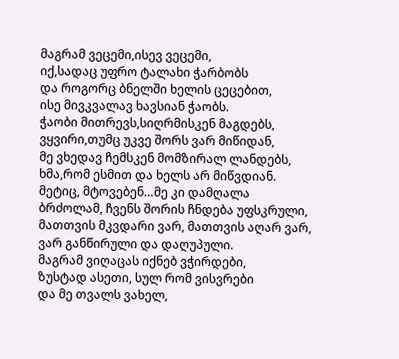მაგრამ ვეცემი,ისევ ვეცემი,
იქ,სადაც უფრო ტალახი ჭარბობს
და როგორც ბნელში ხელის ცეცებით,
ისე მივკვალავ ხავსიან ჭაობს.
ჭაობი მითრევს,სიღრმისკენ მაგდებს,
ვყვირი,თუმც უკვე შორს ვარ მიწიდან,
მე ვხედავ ჩემსკენ მომზირალ ლანდებს,
ხმა,რომ ესმით და ხელს არ მიწვდიან.
მეტიც, მტოვებენ…მე კი დამღალა
ბრძოლამ, ჩვენს შორის ჩნდება უფსკრული,
მათთვის მკვდარი ვარ, მათთვის აღარ ვარ,
ვარ განწირული და დაღუპული.
მაგრამ ვიღაცას იქნებ ვჭირდები,
ზუსტად ასეთი, სულ რომ ვისვრები
და მე თვალს ვახელ,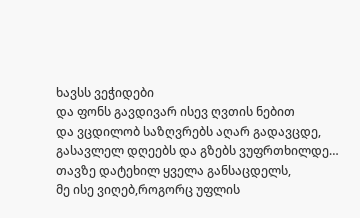ხავსს ვეჭიდები
და ფონს გავდივარ ისევ ღვთის ნებით
და ვცდილობ საზღვრებს აღარ გადავცდე,
გასავლელ დღეებს და გზებს ვუფრთხილდე…
თავზე დატეხილ ყველა განსაცდელს,
მე ისე ვიღებ,როგორც უფლის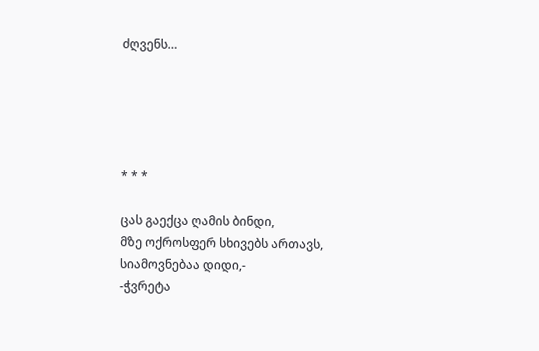ძღვენს…





* * *

ცას გაექცა ღამის ბინდი,
მზე ოქროსფერ სხივებს ართავს,
სიამოვნებაა დიდი,-
-ჭვრეტა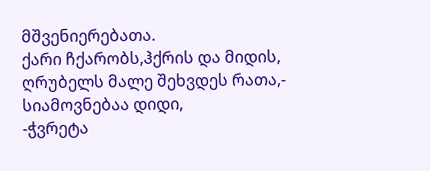მშვენიერებათა.
ქარი ჩქარობს,ჰქრის და მიდის,
ღრუბელს მალე შეხვდეს რათა,-
სიამოვნებაა დიდი,
-ჭვრეტა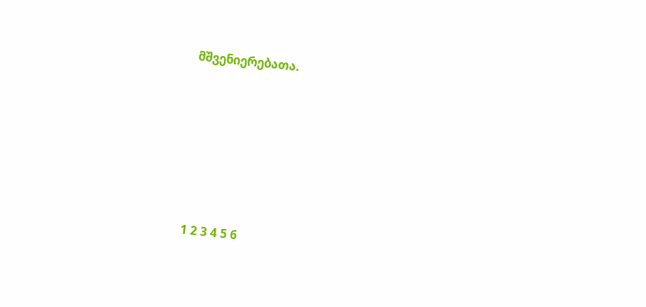მშვენიერებათა.









1 2 3 4 5 6